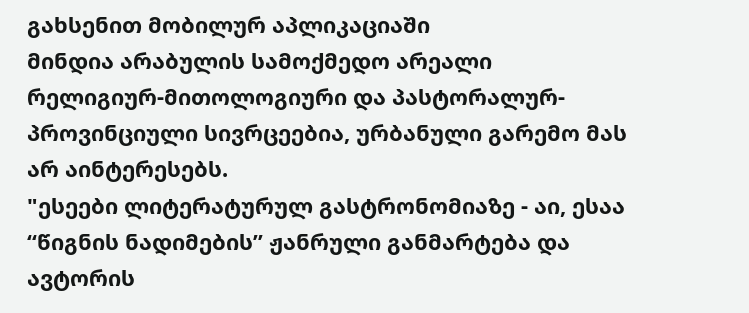გახსენით მობილურ აპლიკაციაში
მინდია არაბულის სამოქმედო არეალი რელიგიურ-მითოლოგიური და პასტორალურ-პროვინციული სივრცეებია, ურბანული გარემო მას არ აინტერესებს.
"ესეები ლიტერატურულ გასტრონომიაზე - აი, ესაა “წიგნის ნადიმების” ჟანრული განმარტება და ავტორის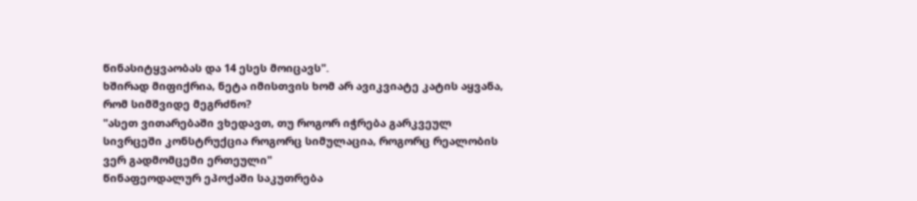წინასიტყვაობას და 14 ესეს მოიცავს".
ხშირად მიფიქრია, ნეტა იმისთვის ხომ არ ავიკვიატე კატის აყვანა, რომ სიმშვიდე მეგრძნო?
"ასეთ ვითარებაში ვხედავთ, თუ როგორ იჭრება გარკვეულ სივრცეში კონსტრუქცია როგორც სიმულაცია, როგორც რეალობის ვერ გადმომცემი ერთეული"
წინაფეოდალურ ეპოქაში საკუთრება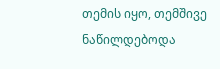თემის იყო, თემშივე ნაწილდებოდა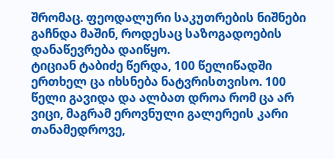შრომაც. ფეოდალური საკუთრების ნიშნები გაჩნდა მაშინ, როდესაც საზოგადოების დანაწევრება დაიწყო.
ტიციან ტაბიძე წერდა, 100 წელიწადში ერთხელ ცა იხსნება ნატვრისთვისო. 100 წელი გავიდა და ალბათ დროა რომ ცა არ ვიცი, მაგრამ ეროვნული გალერეის კარი თანამედროვე,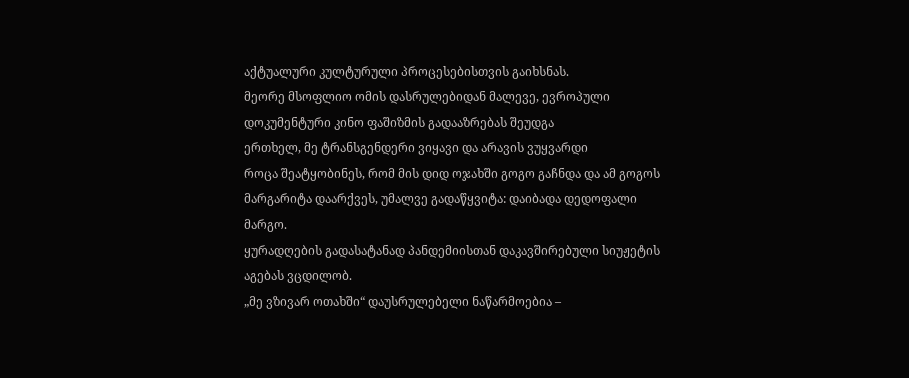აქტუალური კულტურული პროცესებისთვის გაიხსნას.
მეორე მსოფლიო ომის დასრულებიდან მალევე, ევროპული დოკუმენტური კინო ფაშიზმის გადააზრებას შეუდგა
ერთხელ, მე ტრანსგენდერი ვიყავი და არავის ვუყვარდი
როცა შეატყობინეს, რომ მის დიდ ოჯახში გოგო გაჩნდა და ამ გოგოს მარგარიტა დაარქვეს, უმალვე გადაწყვიტა: დაიბადა დედოფალი მარგო.
ყურადღების გადასატანად პანდემიისთან დაკავშირებული სიუჟეტის აგებას ვცდილობ.
„მე ვზივარ ოთახში“ დაუსრულებელი ნაწარმოებია –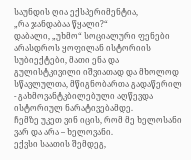საუნდის ღია ექსპერიმენტია,
„რა ჯანდაბაა წყალი?“
დაბალი, „უხმო“ სოციალური ფენები არასდროს ყოფილან ისტორიის სუბიექტები, მათი ენა და გულისტკივილი იშვიათად და მხოლოდ სწავლულთა, მწიგნობართა გადაწერილ - გახმოვანტკბილებული აღწევდა ისტორიულ ნარატივებამდე.
ჩემზე უკეთ ვინ იცის, რომ მე ხელოსანი ვარ და არა – ხელოვანი.
ექვსი საათის შემდეგ,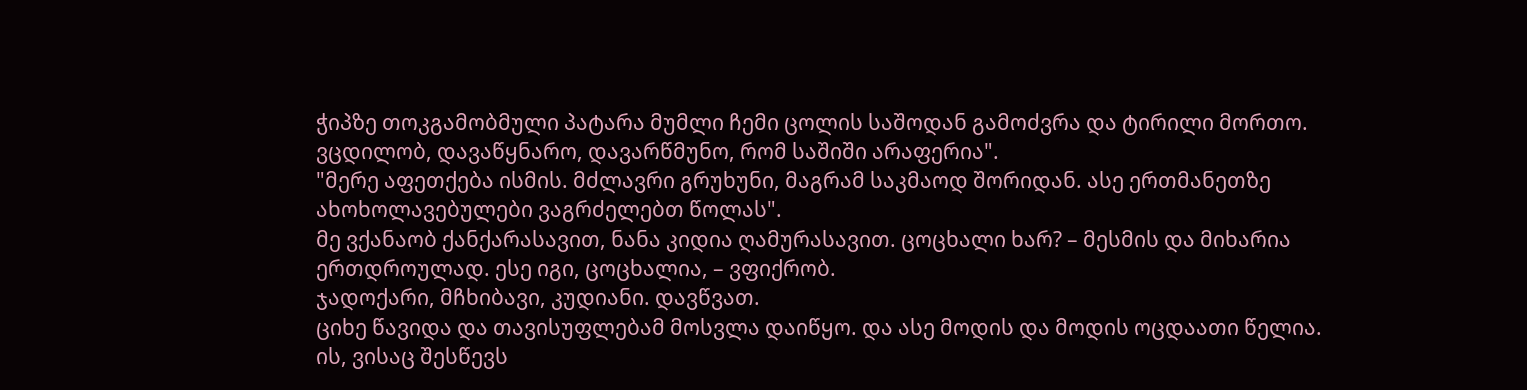ჭიპზე თოკგამობმული პატარა მუმლი ჩემი ცოლის საშოდან გამოძვრა და ტირილი მორთო. ვცდილობ, დავაწყნარო, დავარწმუნო, რომ საშიში არაფერია".
"მერე აფეთქება ისმის. მძლავრი გრუხუნი, მაგრამ საკმაოდ შორიდან. ასე ერთმანეთზე ახოხოლავებულები ვაგრძელებთ წოლას".
მე ვქანაობ ქანქარასავით, ნანა კიდია ღამურასავით. ცოცხალი ხარ? – მესმის და მიხარია ერთდროულად. ესე იგი, ცოცხალია, – ვფიქრობ.
ჯადოქარი, მჩხიბავი, კუდიანი. დავწვათ.
ციხე წავიდა და თავისუფლებამ მოსვლა დაიწყო. და ასე მოდის და მოდის ოცდაათი წელია.
ის, ვისაც შესწევს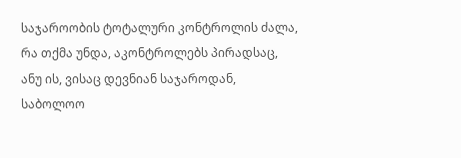საჯაროობის ტოტალური კონტროლის ძალა, რა თქმა უნდა, აკონტროლებს პირადსაც, ანუ ის, ვისაც დევნიან საჯაროდან, საბოლოო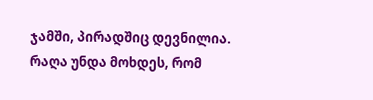ჯამში, პირადშიც დევნილია.
რაღა უნდა მოხდეს, რომ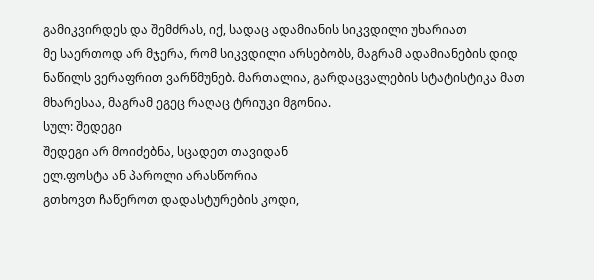გამიკვირდეს და შემძრას, იქ, სადაც ადამიანის სიკვდილი უხარიათ
მე საერთოდ არ მჯერა, რომ სიკვდილი არსებობს, მაგრამ ადამიანების დიდ ნაწილს ვერაფრით ვარწმუნებ. მართალია, გარდაცვალების სტატისტიკა მათ მხარესაა, მაგრამ ეგეც რაღაც ტრიუკი მგონია.
სულ: შედეგი
შედეგი არ მოიძებნა, სცადეთ თავიდან
ელ.ფოსტა ან პაროლი არასწორია
გთხოვთ ჩაწეროთ დადასტურების კოდი,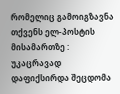რომელიც გამოიგზავნა თქვენს ელ-პოსტის მისამართზე :
უკაცრავად დაფიქსირდა შეცდომა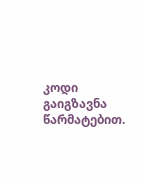კოდი გაიგზავნა წარმატებით.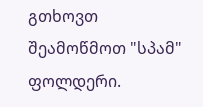გთხოვთ შეამოწმოთ "სპამ" ფოლდერი.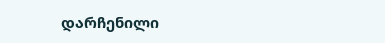დარჩენილი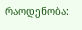რაოდენობა: